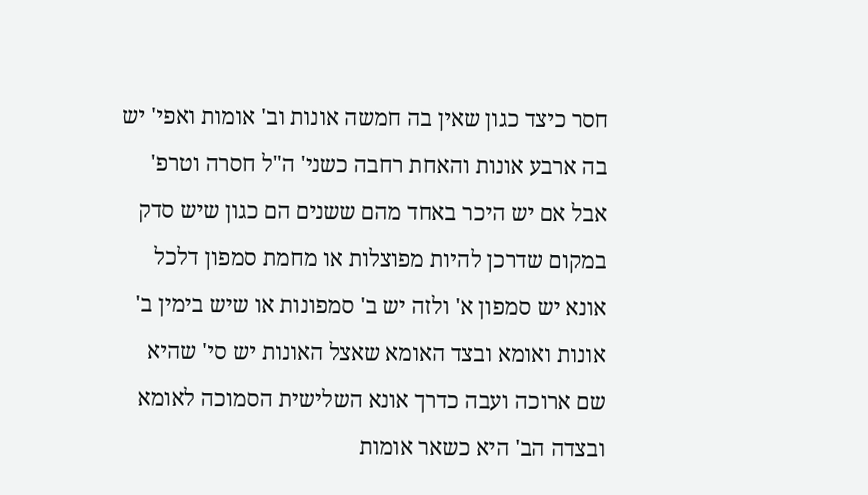חסר כיצד כגון שאין בה חמשה אונות וב' אומות ואפי' יש בה ארבע אונות והאחת רחבה כשני' ה"ל חסרה וטרפ' אבל אם יש היכר באחד מהם ששנים הם כגון שיש סדק במקום שדרכן להיות מפוצלות או מחמת סמפון דלכל אונא יש סמפון א' ולזה יש ב' סמפונות או שיש בימין ב' אונות ואומא ובצד האומא שאצל האונות יש סי' שהיא שם ארוכה ועבה כדרך אונא השלישית הסמוכה לאומא ובצדה הב' היא כשאר אומות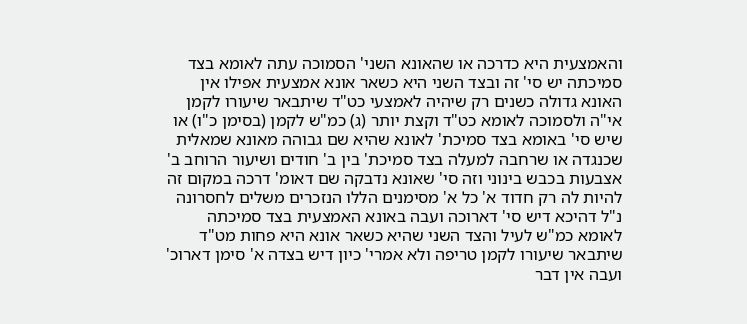והאמצעית היא כדרכה או שהאונא השני' הסמוכה עתה לאומא בצד סמיכתה יש סי' זה ובצד השני היא כשאר אונא אמצעית אפילו אין האונא גדולה כשנים רק שיהיה לאמצעי כט"ד שיתבאר שיעורו לקמן אי"ה ולסמוכה לאומא כט"ד וקצת יותר (ג) כמ"ש לקמן (בסימן כ"ו) או שיש סי' באומא בצד סמיכת' לאונא שהיא שם גבוהה מאונא שמאלית שכנגדה או שרחבה למעלה בצד סמיכת' בין ב' חודים ושיעור הרוחב ב' אצבעות בכבש בינוני וזה סי' שאונא נדבקה שם דאומ' דרכה במקום זה להיות לה רק חדוד א' כל א' מסימנים הללו הנזכרים משלים לחסרונה נ"ל דהיכא דיש סי' דארוכה ועבה באונא האמצעית בצד סמיכתה לאומא כמ"ש לעיל והצד השני שהיא כשאר אונא היא פחות מט"ד שיתבאר שיעורו לקמן טריפה ולא אמרי' כיון דיש בצדה א' סימן דארוכ' ועבה אין דבר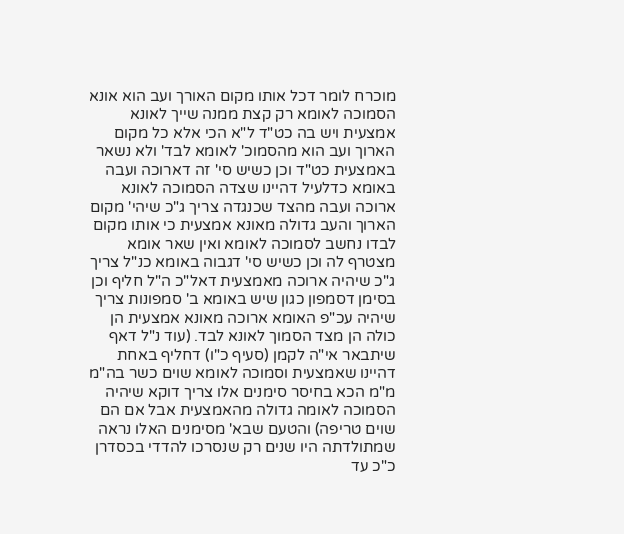מוכרח לומר דכל אותו מקום האורך ועב הוא אונא הסמוכה לאומא רק קצת ממנה שייך לאונא אמצעית ויש בה כט"ד ל"א הכי אלא כל מקום הארוך ועב הוא מהסמוכ' לאומא לבד' ולא נשאר באמצעית כט"ד וכן כשיש סי' זה דארוכה ועבה באומא כדלעיל דהיינו שצדה הסמוכה לאונא ארוכה ועבה מהצד שכנגדה צריך ג"כ שיהי' מקום הארוך והעב גדולה מאונא אמצעית כי אותו מקום לבדו נחשב לסמוכה לאומא ואין שאר אומא מצטרף לה וכן כשיש סי' דגבוה באומא כנ"ל צריך ג"כ שיהיה ארוכה מאמצעית דאל"כ ה"ל חליף וכן בסימן דסמפון כגון שיש באומא ב' סמפונות צריך שיהיה עכ"פ האומא ארוכה מאונא אמצעית הן כולה הן מצד הסמוך לאונא לבד. (עוד נ"ל דאף שיתבאר אי"ה לקמן (סעיף כ"ו) דחליף באחת דהיינו שאמצעית וסמוכה לאומא שוים כשר בה"מ מ"מ הכא בחיסר סימנים אלו צריך דוקא שיהיה הסמוכה לאומה גדולה מהאמצעית אבל אם הם שוים טריפה) והטעם שבא' מסימנים האלו נראה שמתולדתה היו שנים רק שנסרכו להדדי בכסדרן כ"כ עד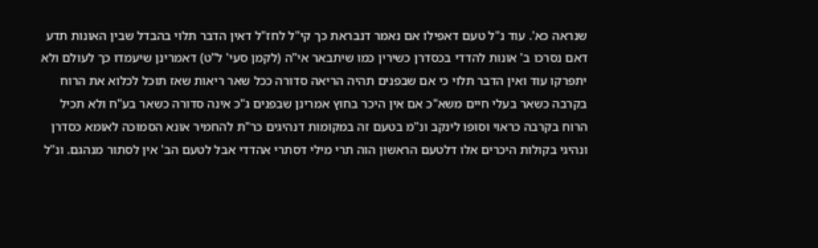שנראה כא'. עוד נ"ל טעם דאפילו אם נאמר דנבראת כך קי"ל לחז"ל דאין הדבר תלוי בהבדל שבין האונות תדע דאם נסרכו ב' אונות להדדי בכסדרן כשירין כמו שיתבאר אי"ה (לקמן סעי' ל"ט) דאמרינן שיעמדו כך לעולם ולא יתפרקו עוד ואין הדבר תלוי כי אם שבפנים תהיה הריאה סדורה ככל שאר ריאות שאז תוכל לכלוא את הרוח בקרבה כשאר בעלי חיים משא"כ אם אין היכר בחוץ אמרינן שבפנים ג"כ אינה סדורה כשאר בע"ח ולא תכיל הרוח בקרבה כראוי וסופו לינקב ונ"מ בטעם זה במקומות דנהיגים כר"ת להחמיר אונא הסמוכה לאומא כסדרן ונהיגי בקולות היכרים אלו דלטעם הראשון הוה תרי מילי דסתרי אהדדי אבל לטעם הב' אין לסתור מנהגם. ונ"ל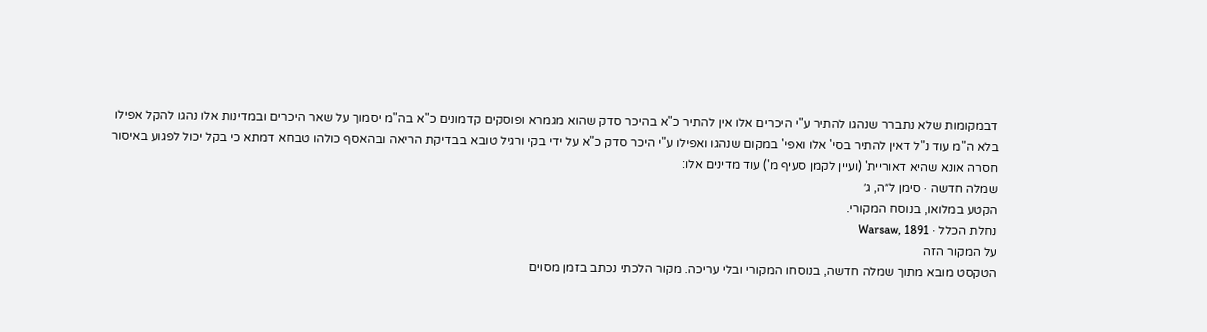דבמקומות שלא נתברר שנהגו להתיר ע"י היכרים אלו אין להתיר כ"א בהיכר סדק שהוא מגמרא ופוסקים קדמונים כ"א בה"מ יסמוך על שאר היכרים ובמדינות אלו נהגו להקל אפילו בלא ה"מ עוד נ"ל דאין להתיר בסי' אלו ואפי' במקום שנהגו ואפילו ע"י היכר סדק כ"א על ידי בקי ורגיל טובא בבדיקת הריאה ובהאסף כולהו טבחא דמתא כי בקל יכול לפגוע באיסור חסרה אונא שהיא דאוריית' (ועיין לקמן סעיף מ') עוד מדינים אלו:
שמלה חדשה · סימן ל״ה, ג׳
הקטע במלואו, בנוסח המקורי.
נחלת הכלל · Warsaw, 1891
על המקור הזה
הטקסט מובא מתוך שמלה חדשה, בנוסחו המקורי ובלי עריכה. מקור הלכתי נכתב בזמן מסוים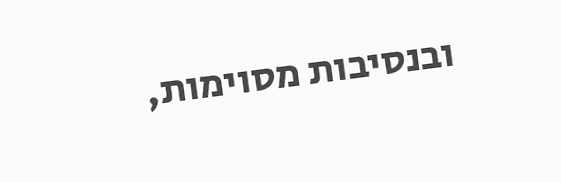ובנסיבות מסוימות,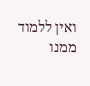ואין ללמוד ממנו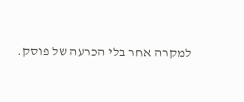למקרה אחר בלי הכרעה של פוסק.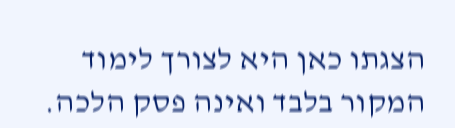הצגתו כאן היא לצורך לימוד המקור בלבד ואינה פסק הלכה.